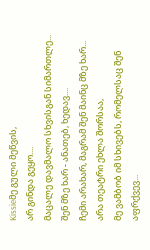Kissieმე გული მეწვის,
არ გინდა გეყო....
მაცალე დავმალო სხვისგან სიმართლე...
შენ მზე ხარ - ანათებ, ხედავ....
ჩემი არახარ, მაგრამ შენ მაინც მზე ხარ...
არა თეატრი ეხლა შორსაა,
მე ვამბობ იმ სხივებს, რომელსაც შენ აფრქვევ...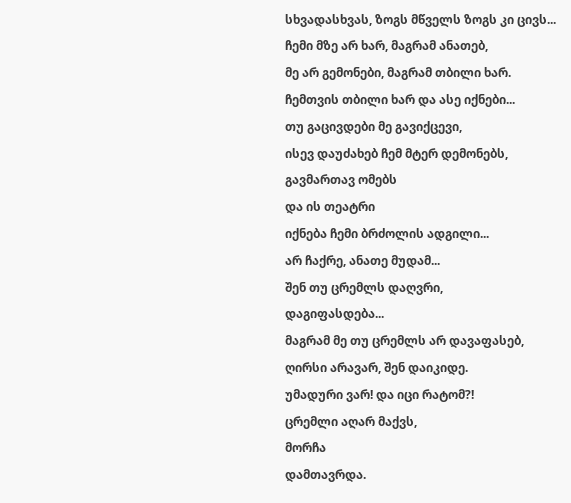სხვადასხვას, ზოგს მწველს ზოგს კი ცივს...
ჩემი მზე არ ხარ, მაგრამ ანათებ,
მე არ გემონები, მაგრამ თბილი ხარ.
ჩემთვის თბილი ხარ და ასე იქნები...
თუ გაცივდები მე გავიქცევი,
ისევ დაუძახებ ჩემ მტერ დემონებს,
გავმართავ ომებს
და ის თეატრი
იქნება ჩემი ბრძოლის ადგილი...
არ ჩაქრე, ანათე მუდამ...
შენ თუ ცრემლს დაღვრი,
დაგიფასდება...
მაგრამ მე თუ ცრემლს არ დავაფასებ,
ღირსი არავარ, შენ დაიკიდე.
უმადური ვარ! და იცი რატომ?!
ცრემლი აღარ მაქვს,
მორჩა
დამთავრდა.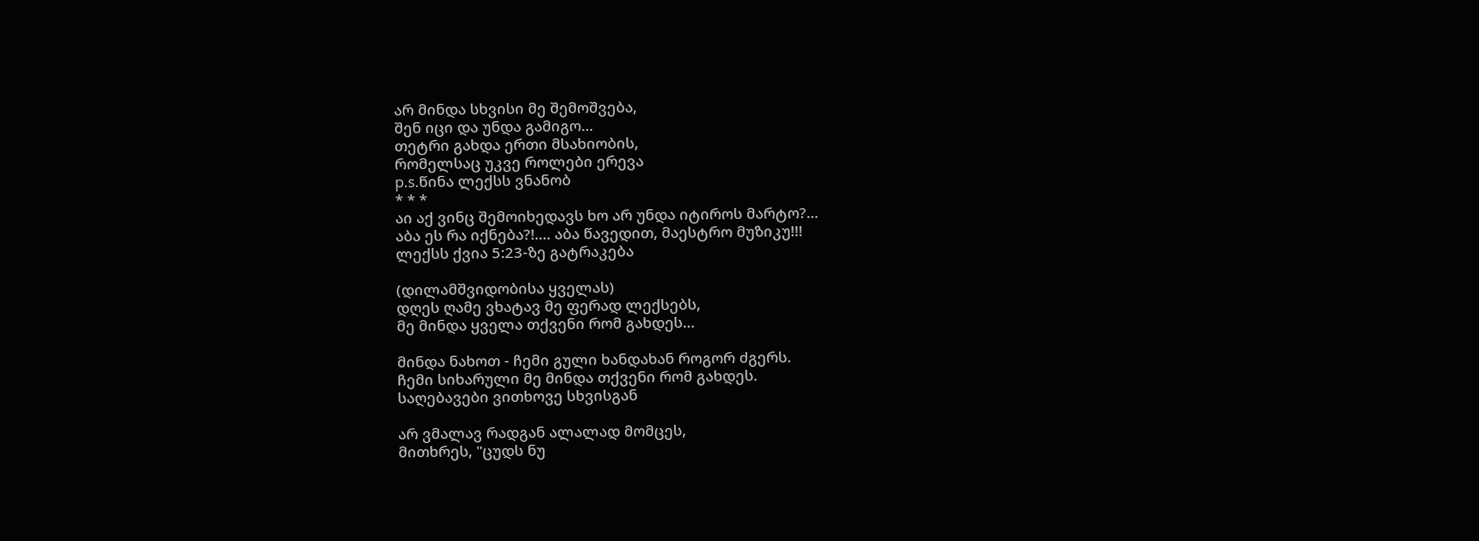არ მინდა სხვისი მე შემოშვება,
შენ იცი და უნდა გამიგო...
თეტრი გახდა ერთი მსახიობის,
რომელსაც უკვე როლები ერევა
p.s.წინა ლექსს ვნანობ
* * *
აი აქ ვინც შემოიხედავს ხო არ უნდა იტიროს მარტო?...
აბა ეს რა იქნება?!.... აბა წავედით, მაესტრო მუზიკუ!!!
ლექსს ქვია 5:23-ზე გატრაკება

(დილამშვიდობისა ყველას)
დღეს ღამე ვხატავ მე ფერად ლექსებს,
მე მინდა ყველა თქვენი რომ გახდეს...

მინდა ნახოთ - ჩემი გული ხანდახან როგორ ძგერს.
ჩემი სიხარული მე მინდა თქვენი რომ გახდეს.
საღებავები ვითხოვე სხვისგან

არ ვმალავ რადგან ალალად მომცეს,
მითხრეს, "ცუდს ნუ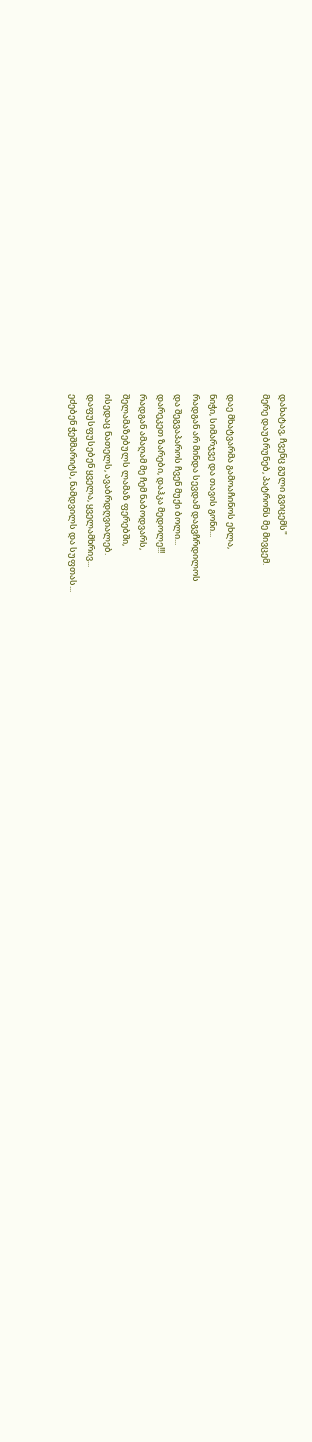დახატავ, ჩვენც გული გვიცემს"
მერე დაუბრუნებ, პატრონს მე მივცემ.

დაე მხატვარმა გამოაჩინოს ეხლა,
ნიჭი, სიმარჯვე და თავის გონი...
რადგან არ მინდა სევდამ დაგვჩრდილოს
და შეგვაპაროს ჩვენ მუქი ბოლი...
დარეკეთ ზარები, დაჰკა მედოლე!!!
რადგან ამაღამ მე ჩემ ნაბოდვარს,
შელამაზებულს ლამაზ ფერებში,
ისედაც ნათელს, ავაბრდღვიალებ.
დაფუსფუსებენ ყველა, ყველამხრივ...
ეძებენ ჭეშმარიტს, ნამდვილს და სუფთას...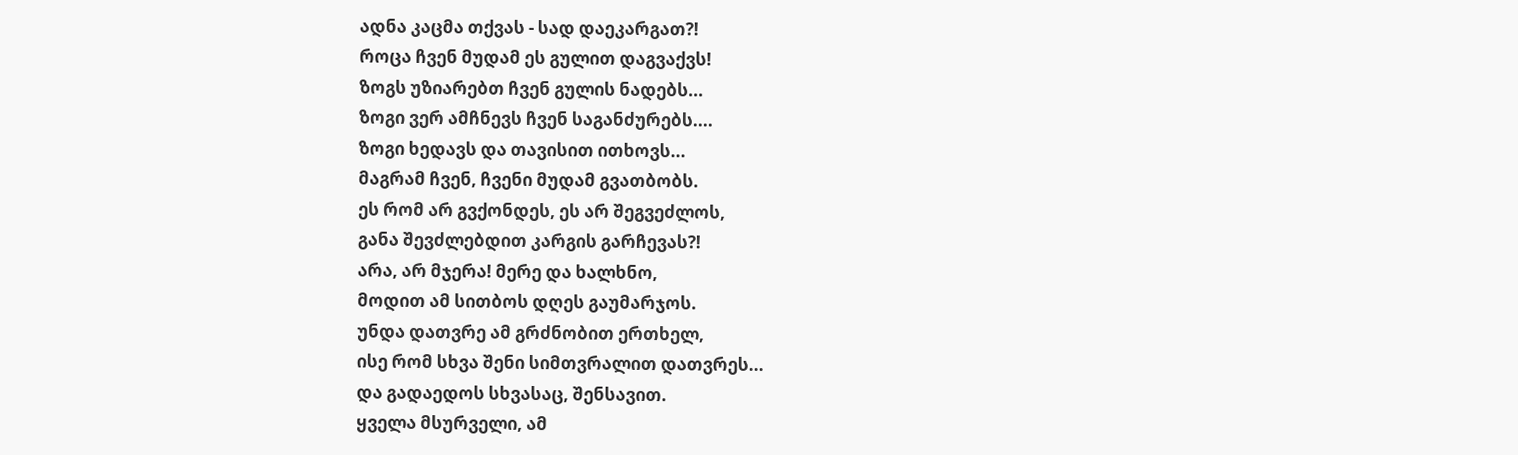ადნა კაცმა თქვას - სად დაეკარგათ?!
როცა ჩვენ მუდამ ეს გულით დაგვაქვს!
ზოგს უზიარებთ ჩვენ გულის ნადებს...
ზოგი ვერ ამჩნევს ჩვენ საგანძურებს....
ზოგი ხედავს და თავისით ითხოვს...
მაგრამ ჩვენ, ჩვენი მუდამ გვათბობს.
ეს რომ არ გვქონდეს, ეს არ შეგვეძლოს,
განა შევძლებდით კარგის გარჩევას?!
არა, არ მჯერა! მერე და ხალხნო,
მოდით ამ სითბოს დღეს გაუმარჯოს.
უნდა დათვრე ამ გრძნობით ერთხელ,
ისე რომ სხვა შენი სიმთვრალით დათვრეს...
და გადაედოს სხვასაც, შენსავით.
ყველა მსურველი, ამ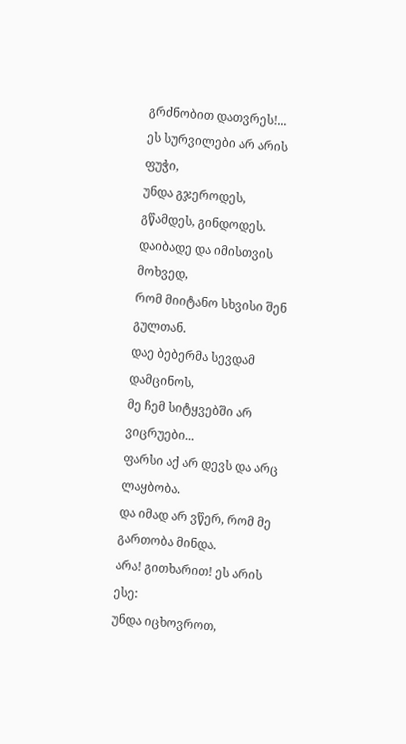გრძნობით დათვრეს!...
ეს სურვილები არ არის ფუჭი,
უნდა გჯეროდეს, გწამდეს, გინდოდეს.
დაიბადე და იმისთვის მოხვედ,
რომ მიიტანო სხვისი შენ გულთან.
დაე ბებერმა სევდამ დამცინოს,
მე ჩემ სიტყვებში არ ვიცრუები...
ფარსი აქ არ დევს და არც ლაყბობა.
და იმად არ ვწერ, რომ მე გართობა მინდა.
არა! გითხარით! ეს არის ესე:
უნდა იცხოვროთ,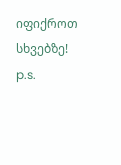იფიქროთ სხვებზე!
p.s.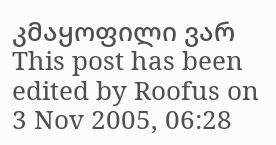კმაყოფილი ვარ
This post has been edited by Roofus on 3 Nov 2005, 06:28